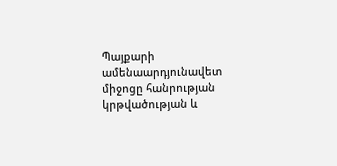Պայքարի ամենաարդյունավետ միջոցը հանրության կրթվածության և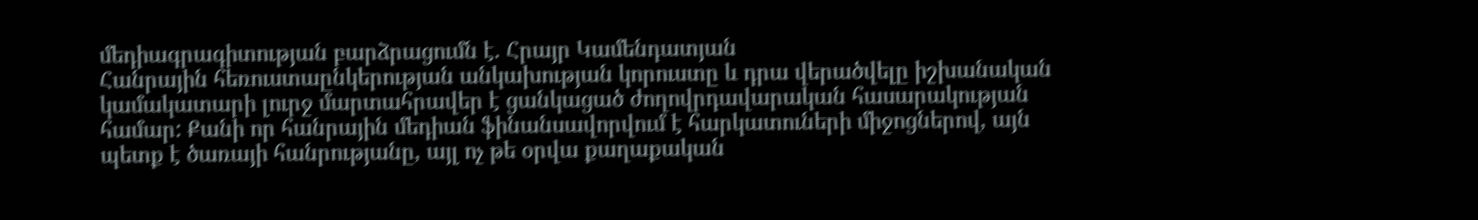մեդիագրագիտության բարձրացումն է. Հրայր Կամենդատյան
Հանրային հեռուստաընկերության անկախության կորուստը և դրա վերածվելը իշխանական կամակատարի լուրջ մարտահրավեր է ցանկացած ժողովրդավարական հասարակության համար: Քանի որ հանրային մեդիան ֆինանսավորվում է հարկատուների միջոցներով, այն պետք է ծառայի հանրությանը, այլ ոչ թե օրվա քաղաքական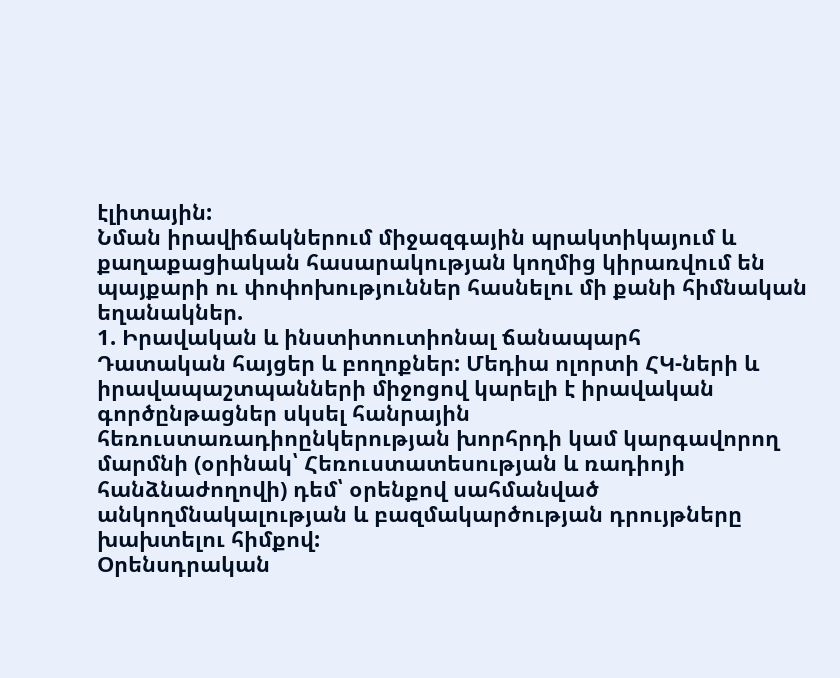էլիտային:
Նման իրավիճակներում միջազգային պրակտիկայում և քաղաքացիական հասարակության կողմից կիրառվում են պայքարի ու փոփոխություններ հասնելու մի քանի հիմնական եղանակներ.
1. Իրավական և ինստիտուտիոնալ ճանապարհ
Դատական հայցեր և բողոքներ: Մեդիա ոլորտի ՀԿ-ների և իրավապաշտպանների միջոցով կարելի է իրավական գործընթացներ սկսել հանրային հեռուստառադիոընկերության խորհրդի կամ կարգավորող մարմնի (օրինակ՝ Հեռուստատեսության և ռադիոյի հանձնաժողովի) դեմ՝ օրենքով սահմանված անկողմնակալության և բազմակարծության դրույթները խախտելու հիմքով:
Օրենսդրական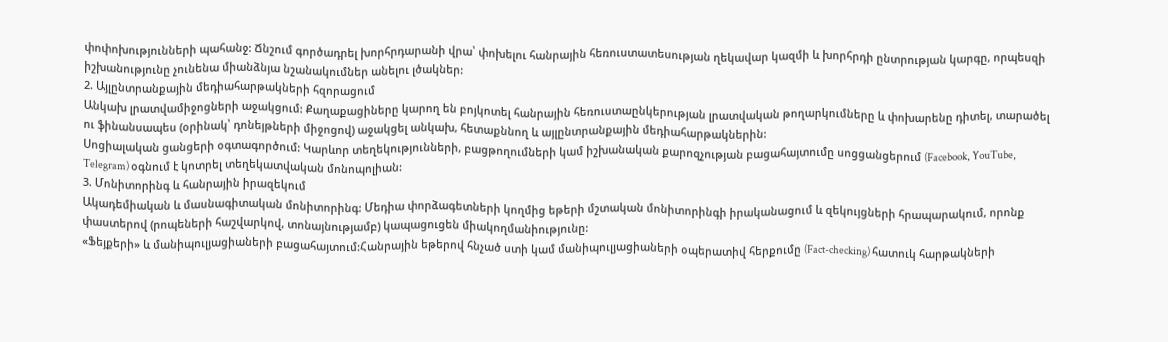փոփոխությունների պահանջ: Ճնշում գործադրել խորհրդարանի վրա՝ փոխելու հանրային հեռուստատեսության ղեկավար կազմի և խորհրդի ընտրության կարգը, որպեսզի իշխանությունը չունենա միանձնյա նշանակումներ անելու լծակներ:
2. Այլընտրանքային մեդիահարթակների հզորացում
Անկախ լրատվամիջոցների աջակցում: Քաղաքացիները կարող են բոյկոտել հանրային հեռուստաընկերության լրատվական թողարկումները և փոխարենը դիտել, տարածել ու ֆինանսապես (օրինակ՝ դոնեյթների միջոցով) աջակցել անկախ, հետաքննող և այլընտրանքային մեդիահարթակներին:
Սոցիալական ցանցերի օգտագործում: Կարևոր տեղեկությունների, բացթողումների կամ իշխանական քարոզչության բացահայտումը սոցցանցերում (Facebook, YouTube, Telegram) օգնում է կոտրել տեղեկատվական մոնոպոլիան:
3. Մոնիտորինգ և հանրային իրազեկում
Ակադեմիական և մասնագիտական մոնիտորինգ: Մեդիա փորձագետների կողմից եթերի մշտական մոնիտորինգի իրականացում և զեկույցների հրապարակում, որոնք փաստերով (րոպեների հաշվարկով, տոնայնությամբ) կապացուցեն միակողմանիությունը:
«Ֆեյքերի» և մանիպուլյացիաների բացահայտում:Հանրային եթերով հնչած ստի կամ մանիպուլյացիաների օպերատիվ հերքումը (Fact-checking) հատուկ հարթակների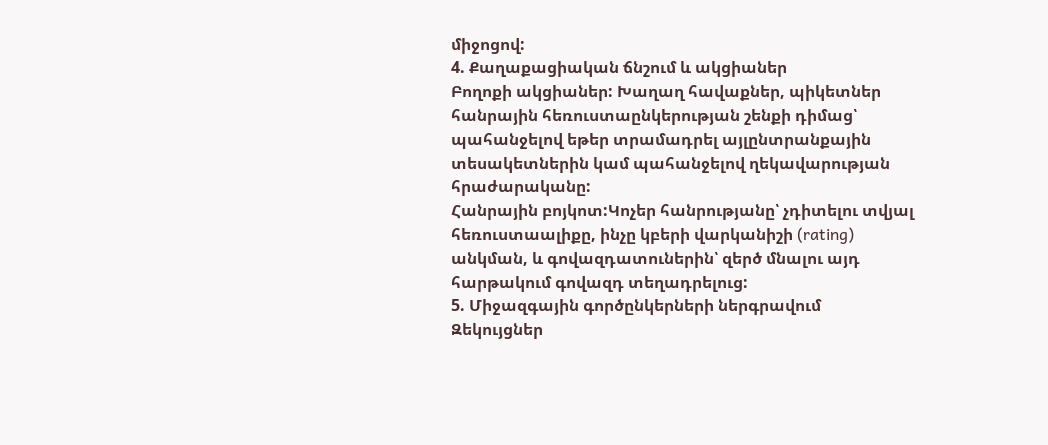միջոցով:
4. Քաղաքացիական ճնշում և ակցիաներ
Բողոքի ակցիաներ: Խաղաղ հավաքներ, պիկետներ հանրային հեռուստաընկերության շենքի դիմաց՝ պահանջելով եթեր տրամադրել այլընտրանքային տեսակետներին կամ պահանջելով ղեկավարության հրաժարականը:
Հանրային բոյկոտ:Կոչեր հանրությանը՝ չդիտելու տվյալ հեռուստաալիքը, ինչը կբերի վարկանիշի (rating) անկման, և գովազդատուներին՝ զերծ մնալու այդ հարթակում գովազդ տեղադրելուց:
5. Միջազգային գործընկերների ներգրավում
Զեկույցներ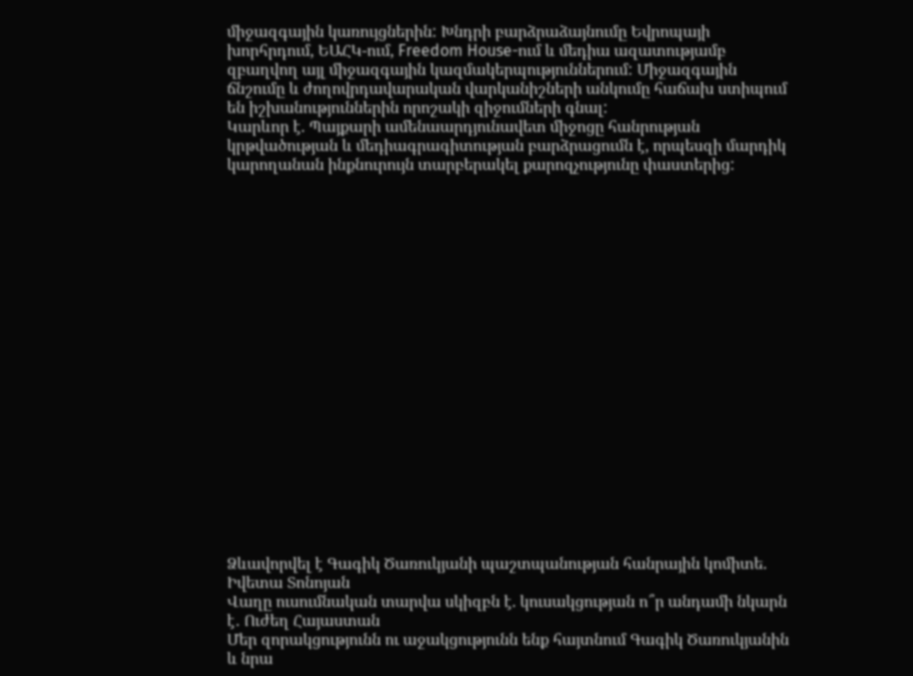միջազգային կառույցներին: Խնդրի բարձրաձայնումը Եվրոպայի խորհրդում, ԵԱՀԿ-ում, Freedom House-ում և մեդիա ազատությամբ զբաղվող այլ միջազգային կազմակերպություններում: Միջազգային ճնշումը և ժողովրդավարական վարկանիշների անկումը հաճախ ստիպում են իշխանություններին որոշակի զիջումների գնալ:
Կարևոր է. Պայքարի ամենաարդյունավետ միջոցը հանրության կրթվածության և մեդիագրագիտության բարձրացումն է, որպեսզի մարդիկ կարողանան ինքնուրույն տարբերակել քարոզչությունը փաստերից:




















Ձևավորվել է Գագիկ Ծառուկյանի պաշտպանության հանրային կոմիտե. Իվետա Տոնոյան
Վաղը ուսումնական տարվա սկիզբն է. կուսակցության ո՞ր անդամի նկարն է․ Ուժեղ Հայաստան
Մեր զորակցությունն ու աջակցությունն ենք հայտնում Գագիկ Ծառուկյանին և նրա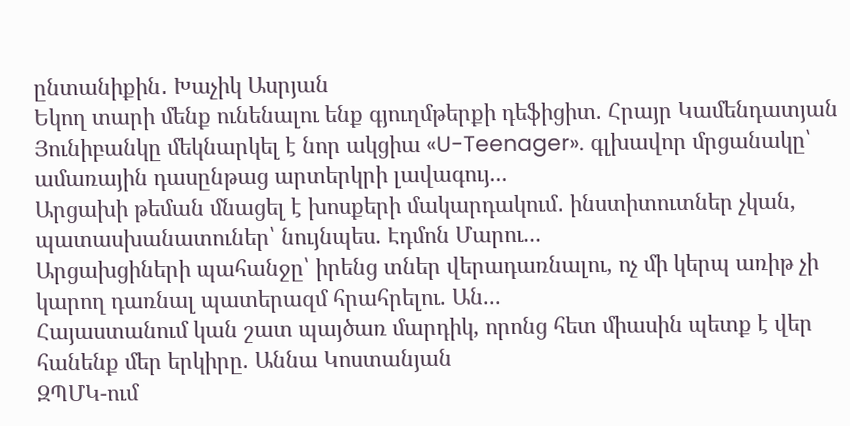ընտանիքին․ Խաչիկ Ասրյան
Եկող տարի մենք ունենալու ենք գյուղմթերքի դեֆիցիտ. Հրայր Կամենդատյան
Յունիբանկը մեկնարկել է նոր ակցիա «U-Teenager». գլխավոր մրցանակը՝ ամառային դասընթաց արտերկրի լավագույ...
Արցախի թեման մնացել է խոսքերի մակարդակում․ ինստիտուտներ չկան, պատասխանատուներ՝ նույնպես. Էդմոն Մարու...
Արցախցիների պահանջը՝ իրենց տներ վերադառնալու, ոչ մի կերպ առիթ չի կարող դառնալ պատերազմ հրահրելու. Ան...
Հայաստանում կան շատ պայծառ մարդիկ, որոնց հետ միասին պետք է վեր հանենք մեր երկիրը. Աննա Կոստանյան
ԶՊՄԿ-ում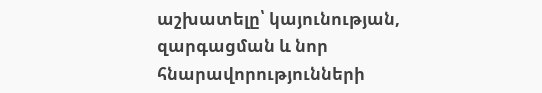աշխատելը՝ կայունության, զարգացման և նոր հնարավորությունների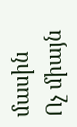մասին
Ոչ միայն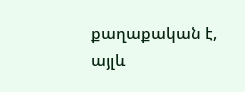քաղաքական է, այլև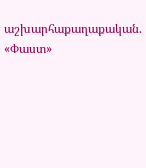աշխարհաքաղաքական. «Փաստ»